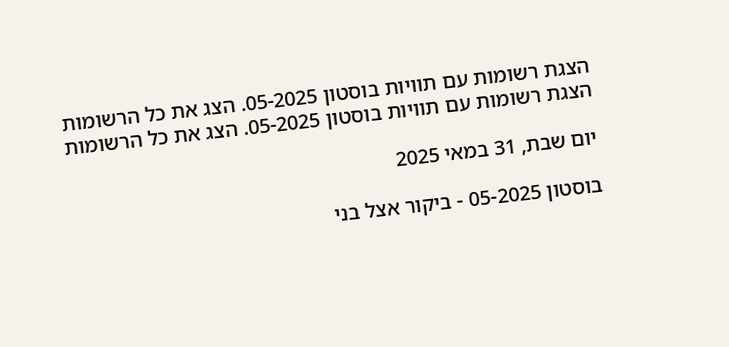הצגת רשומות עם תוויות בוסטון 05-2025. הצג את כל הרשומות
הצגת רשומות עם תוויות בוסטון 05-2025. הצג את כל הרשומות

יום שבת, 31 במאי 2025

בוסטון 05-2025 - ביקור אצל בני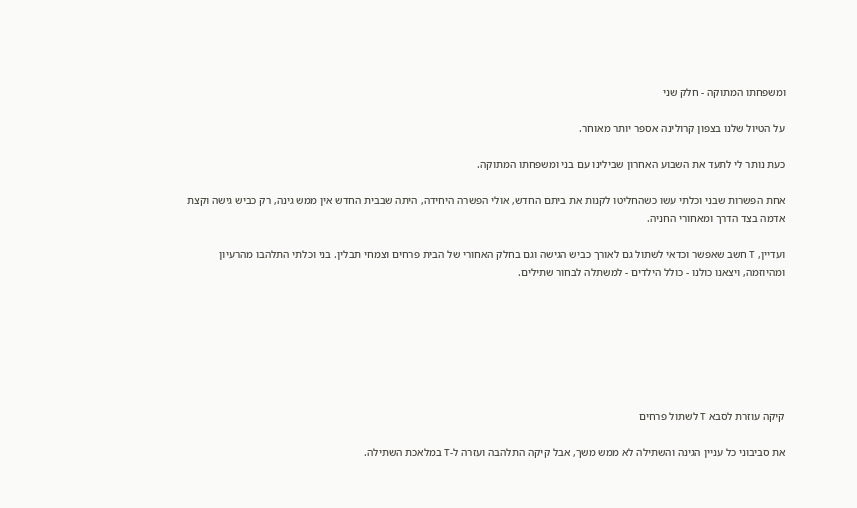ומשפחתו המתוקה - חלק שני

על הטיול שלנו בצפון קרולינה אספר יותר מאוחר.

כעת נותר לי לתעד את השבוע האחרון שבילינו עם בני ומשפחתו המתוקה.

אחת הפשרות שבני וכלתי עשו כשהחליטו לקנות את ביתם החדש, אולי הפשרה היחידה, היתה שבבית החדש אין ממש גינה, רק כביש גישה וקצת אדמה בצד הדרך ומאחורי החניה.

ועדיין, T חשב שאפשר וכדאי לשתול גם לאורך כביש הגישה וגם בחלק האחורי של הבית פרחים וצמחי תבלין. בני וכלתי התלהבו מהרעיון ומהיוזמה, ויצאנו כולנו - כולל הילדים - למשתלה לבחור שתילים.







קיקה עוזרת לסבא T לשתול פרחים

את סביבוני כל עניין הגינה והשתילה לא ממש משך, אבל קיקה התלהבה ועזרה ל-T במלאכת השתילה.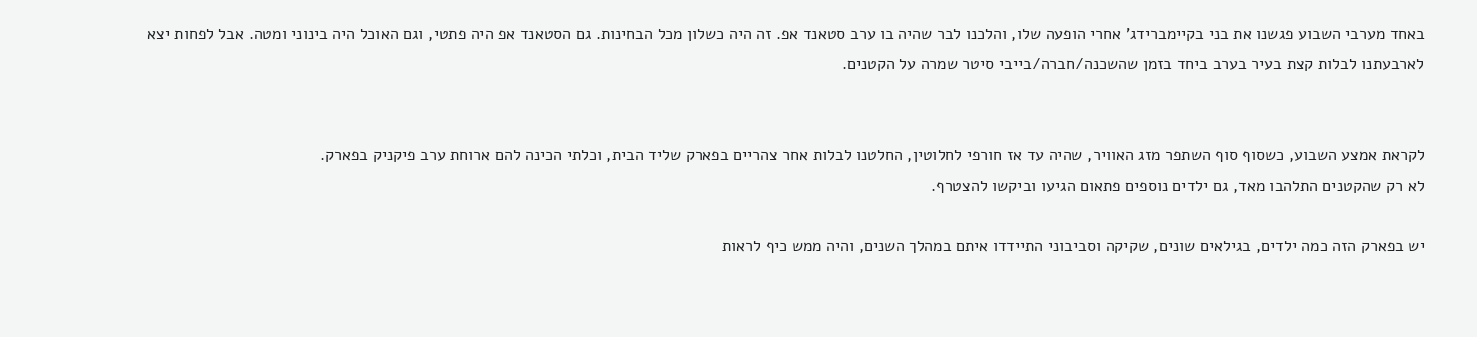באחד מערבי השבוע פגשנו את בני בקיימברידג' אחרי הופעה שלו, והלכנו לבר שהיה בו ערב סטאנד אפ. זה היה כשלון מכל הבחינות. גם הסטאנד אפ היה פתטי, וגם האוכל היה בינוני ומטה. אבל לפחות יצא לארבעתנו לבלות קצת בעיר בערב ביחד בזמן שהשכנה/חברה/בייבי סיטר שמרה על הקטנים.


לקראת אמצע השבוע, כשסוף סוף השתפר מזג האוויר, שהיה עד אז חורפי לחלוטין, החלטנו לבלות אחר צהריים בפארק שליד הבית, וכלתי הכינה להם ארוחת ערב פיקניק בפארק.
לא רק שהקטנים התלהבו מאד, גם ילדים נוספים פתאום הגיעו וביקשו להצטרף.

יש בפארק הזה כמה ילדים, בגילאים שונים, שקיקה וסביבוני התיידדו איתם במהלך השנים, והיה ממש כיף לראות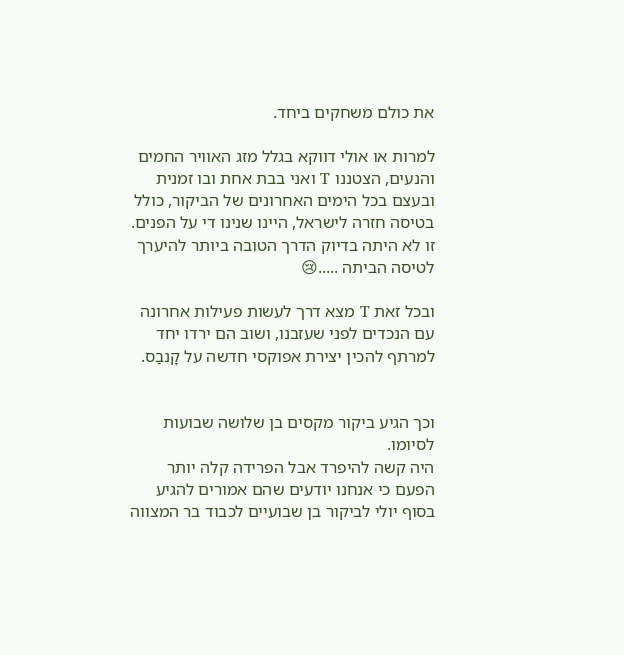את כולם משחקים ביחד.

למרות או אולי דווקא בגלל מזג האוויר החמים והנעים, הצטננו T ואני בבת אחת ובו זמנית ובעצם בכל הימים האחרונים של הביקור, כולל בטיסה חזרה לישראל, היינו שנינו די על הפנים. זו לא היתה בדיוק הדרך הטובה ביותר להיערך לטיסה הביתה .....😢

ובכל זאת T מצא דרך לעשות פעילות אחרונה עם הנכדים לפני שעזבנו, ושוב הם ירדו יחד למרתף להכין יצירת אפוקסי חדשה על קָנבַס.


וכך הגיע ביקור מקסים בן שלושה שבועות לסיומו.
היה קשה להיפרד אבל הפרידה קלה יותר הפעם כי אנחנו יודעים שהם אמורים להגיע בסוף יולי לביקור בן שבועיים לכבוד בר המצווה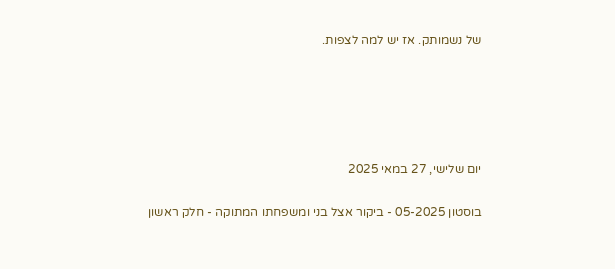של נשמותק. אז יש למה לצפות.





יום שלישי, 27 במאי 2025

בוסטון 05-2025 - ביקור אצל בני ומשפחתו המתוקה - חלק ראשון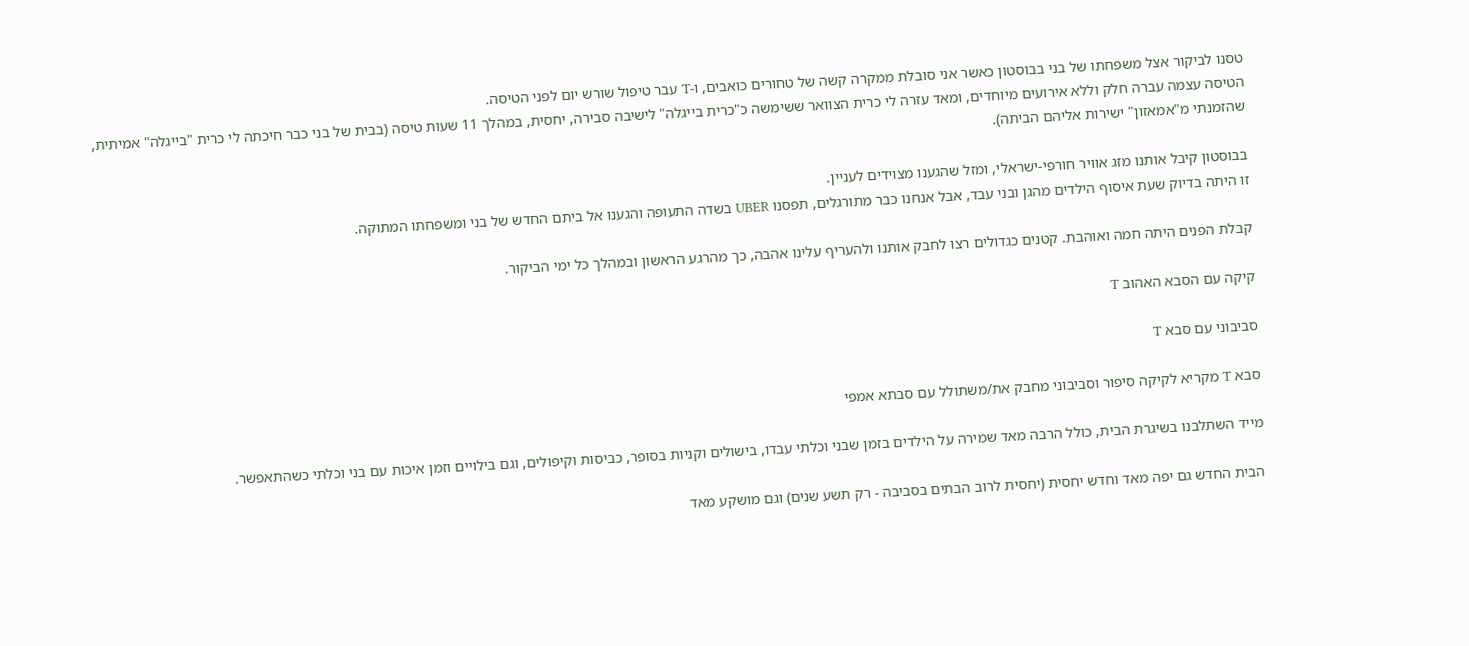טסנו לביקור אצל משפחתו של בני בבוסטון כאשר אני סובלת ממקרה קשה של טחורים כואבים, ו-T עבר טיפול שורש יום לפני הטיסה.
הטיסה עצמה עברה חלק וללא אירועים מיוחדים, ומאד עזרה לי כרית הצוואר ששימשה כ"כרית בייגלה" לישיבה סבירה, יחסית, במהלך 11 שעות טיסה (בבית של בני כבר חיכתה לי כרית "בייגלה" אמיתית, שהזמנתי מ"אמאזון" ישירות אליהם הביתה).

בבוסטון קיבל אותנו מזג אוויר חורפי-ישראלי, ומזל שהגענו מצוידים לעניין.
זו היתה בדיוק שעת איסוף הילדים מהגן ובני עבד, אבל אנחנו כבר מתורגלים, תפסנו UBER בשדה התעופה והגענו אל ביתם החדש של בני ומשפחתו המתוקה.

קבלת הפנים היתה חמה ואוהבת. קטנים כגדולים רצו לחבק אותנו ולהעריף עלינו אהבה, כך מהרגע הראשון ובמהלך כל ימי הביקור.

קיקה עם הסבא האהוב T

סביבוני עם סבא T

סבא T מקריא לקיקה סיפור וסביבוני מחבק את/משתולל עם סבתא אמפי

מייד השתלבנו בשיגרת הבית, כולל הרבה מאד שמירה על הילדים בזמן שבני וכלתי עבדו, בישולים וקניות בסופר, כביסות וקיפולים, וגם בילויים וזמן איכות עם בני וכלתי כשהתאפשר.

הבית החדש גם יפה מאד וחדש יחסית (יחסית לרוב הבתים בסביבה - רק תשע שנים) וגם מושקע מאד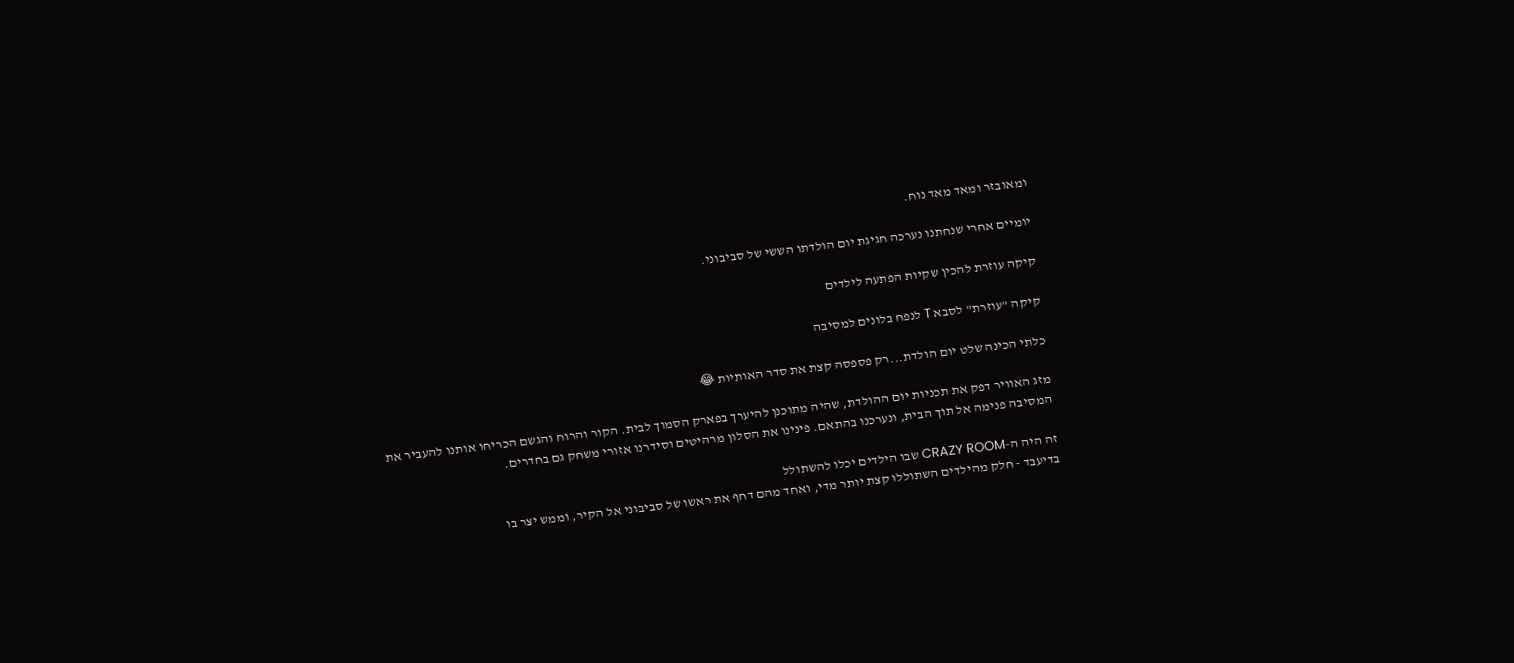ומאובזר ומאד מאד נוח.

יומיים אחרי שנחתנו נערכה חגיגת יום הולדתו הששי של סביבוני.

קיקה עוזרת להכין שקיות הפתעה לילדים

קיקה "עוזרת" לסבא T לנפח בלונים למסיבה

כלתי הכינה שלט יום הולדת...רק פספסה קצת את סדר האותיות 😂

מזג האוויר דפק את תכניות יום ההולדת, שהיה מתוכנן להיערך בפארק הסמוך לבית. הקור והרוח והגשם הכריחו אותנו להעביר את המסיבה פנימה אל תוך הבית, ונערכנו בהתאם. פינינו את הסלון מרהיטים וסידרנו אזורי משחק גם בחדרים.

זה היה ה-CRAZY ROOM שבו הילדים יכלו להשתולל
בדיעבד - חלק מהילדים השתוללו קצת יותר מדי, ואחד מהם דחף את ראשו של סביבוני אל הקיר, וממש יצר בו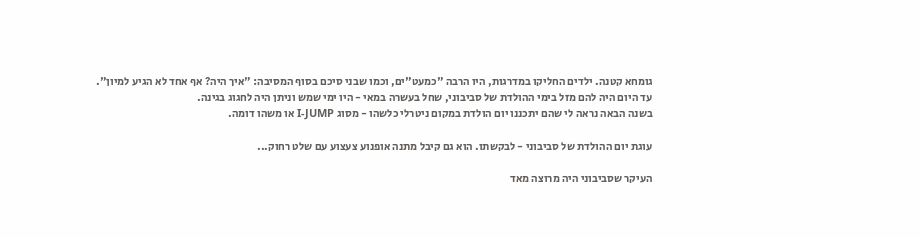גומחא קטנה. ילדים החליקו במדרגות, היו הרבה "כמעט"ים, וכמו שבני סיכם בסוף המסיבה: "איך היה? אף אחד לא הגיע למיון".
עד היום היה להם מזל בימי ההולדת של סביבוני, שחל בעשרה במאי - היו ימי שמש וניתן היה לחגוג בגינה.
בשנה הבאה נראה לי שהם יתכננו יום הולדת במקום ניטרלי כלשהו - מסוג I-JUMP או משהו דומה.

עוגת יום ההולדת של סביבוני - לבקשתו. הוא גם קיבל מתנה אופנוע צעצוע עם שלט רחוק...

העיקר שסביבוני היה מרוצה מאד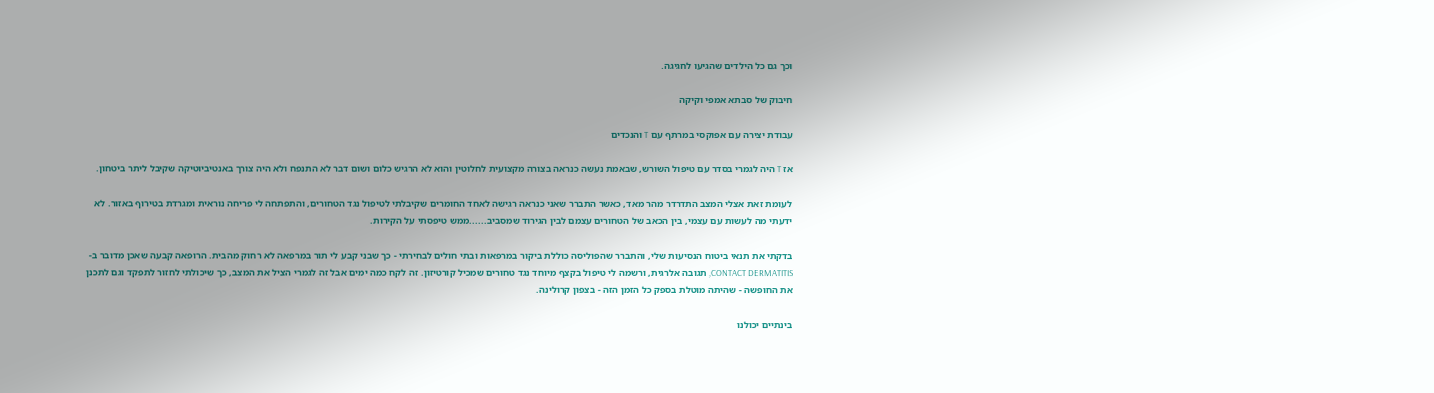וכך גם כל הילדים שהגיעו לחגיגה.

חיבוק של סבתא אמפי וקיקה

עבודת יצירה עם אפוקסי במרתף עם T והנכדים

אז T היה לגמרי בסדר עם טיפול השורש, שבאמת נעשה כנראה בצורה מקצועית לחלוטין והוא לא הרגיש כלום ושום דבר לא התנפח ולא היה צורך באנטיביוטיקה שקיבל ליתר ביטחון.

לעומת זאת אצלי המצב התדרדר מהר מאד, כאשר התברר שאני כנראה רגישה לאחד החומרים שקיבלתי לטיפול נגד הטחורים, והתפתחה לי פריחה נוראית ומגרדת בטירוף באזור. לא ידעתי מה לעשות עם עצמי, בין הכאב של הטחורים עצמם לבין הגירוד שמסביב......ממש טיפסתי על הקירות.

בדקתי את תנאי ביטוח הנסיעות שלי, והתברר שהפוליסה כוללת ביקור במרפאות ובתי חולים לבחירתי - כך שבני קבע לי תור במרפאה לא רחוק מהבית. הרופאה קבעה שאכן מדובר ב-CONTACT DERMATITIS, תגובה אלרגית, ורשמה לי טיפול בקצף מיוחד נגד טחורים שמכיל קורטיזון. זה לקח כמה ימים אבל זה לגמרי הציל את המצב, כך שיכולתי לחזור לתפקד וגם לתכנן את החופשה - שהיתה מוטלת בספק כל הזמן הזה - בצפון קרולינה.

בינתיים יכולנו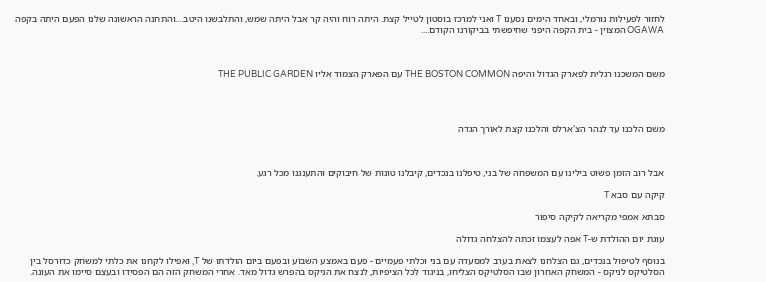לחזור לפעילות נורמלי, ובאחד הימים נסענו T ואני למרכז בוסטון לטייל קצת. היתה רוח והיה קר אבל היתה שמש, והתלבשנו היטב....והתחנה הראשונה שלנו הפעם היתה בקפה OGAWA המצוין - בית הקפה היפני שחיפשתי בביקורנו הקודם....



משם המשכנו רגלית לפארק הגדול והיפה THE BOSTON COMMON עם הפארק הצמוד אליו THE PUBLIC GARDEN




משם הלכנו עד לנהר הצ'ארלס והלכנו קצת לאורך הגדה



אבל רוב הזמן פשוט בילינו עם המשפחה של בני, טיפלנו בנכדים, קיבלנו טונות של חיבוקים והתענגנו מכל רגע.

קיקה עם סבא T

סבתא אמפי מקריאה לקיקה סיפור

עוגת יום ההולדת ש-T אפה לעצמו זכתה להצלחה גדולה

בנוסף לטיפול בנכדים, גם הצלחנו לצאת בערב למסעדה עם בני וכלתי פעמיים - פעם באמצע השבוע ובפעם ביום הולדתו של T, ואפילו לקחנו את כלתי למשחק כדורסל בין הסלטיקס לניקס - המשחק האחרון שבו הסלטיקס הצליחו, בניגוד לכל הציפיות, לנצח את הניקס בהפרש גדול מאד. אחרי המשחק הזה הם הפסידו ובעצם סיימו את העונה.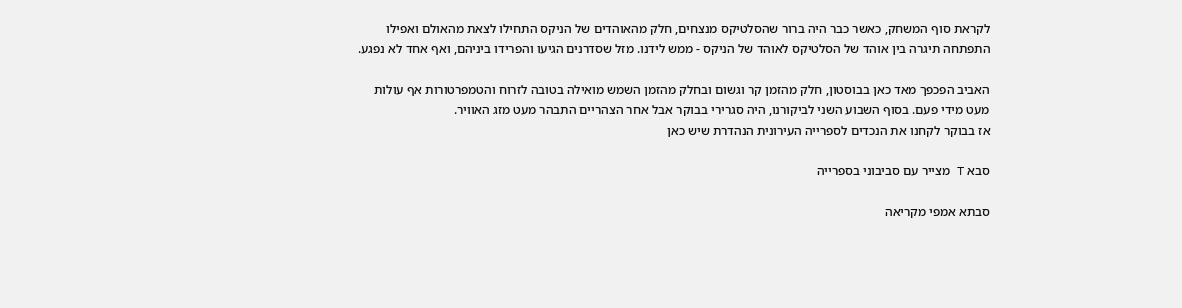לקראת סוף המשחק, כאשר כבר היה ברור שהסלטיקס מנצחים, חלק מהאוהדים של הניקס התחילו לצאת מהאולם ואפילו התפתחה תיגרה בין אוהד של הסלטיקס לאוהד של הניקס - ממש לידנו. מזל שסדרנים הגיעו והפרידו ביניהם, ואף אחד לא נפגע.

האביב הפכפך מאד כאן בבוסטון, חלק מהזמן קר וגשום ובחלק מהזמן השמש מואילה בטובה לזרוח והטמפרטורות אף עולות מעט מידי פעם. בסוף השבוע השני לביקורנו, היה סגרירי בבוקר אבל אחר הצהריים התבהר מעט מזג האוויר.
אז בבוקר לקחנו את הנכדים לספרייה העירונית הנהדרת שיש כאן

סבא T מצייר עם סביבוני בספרייה

סבתא אמפי מקריאה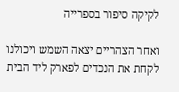לקיקה סיפור בספרייה

ואחר הצהריים יצאה השמש ויכולנו לקחת את הנכדים לפארק ליד הבית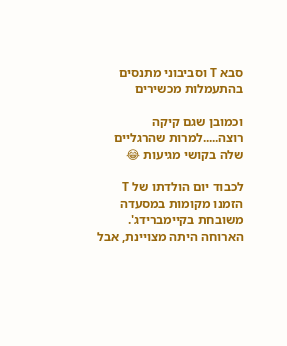סבא T וסביבוני מתנסים בהתעמלות מכשירים

וכמובן שגם קיקה רוצה.....למרות שהרגליים שלה בקושי מגיעות 😂

לכבוד יום הולדתו של T הזמנו מקומות במסעדה משובחת בקיימברידג'.
הארוחה היתה מצויינת, אבל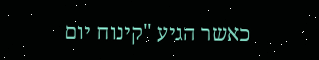כאשר הגיע "קינוח יום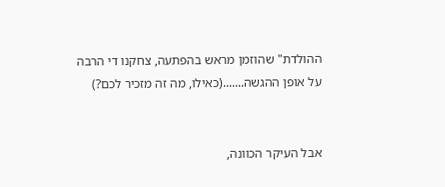ההולדת" שהוזמן מראש בהפתעה, צחקנו די הרבה על אופן ההגשה.......(כאילו, מה זה מזכיר לכם?)


אבל העיקר הכוונה,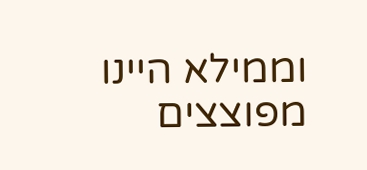וממילא היינו מפוצצים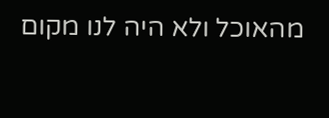מהאוכל ולא היה לנו מקום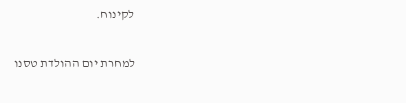לקינוח.

למחרת יום ההולדת טסנו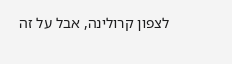לצפון קרולינה, אבל על זה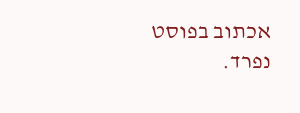אכתוב בפוסט נפרד.